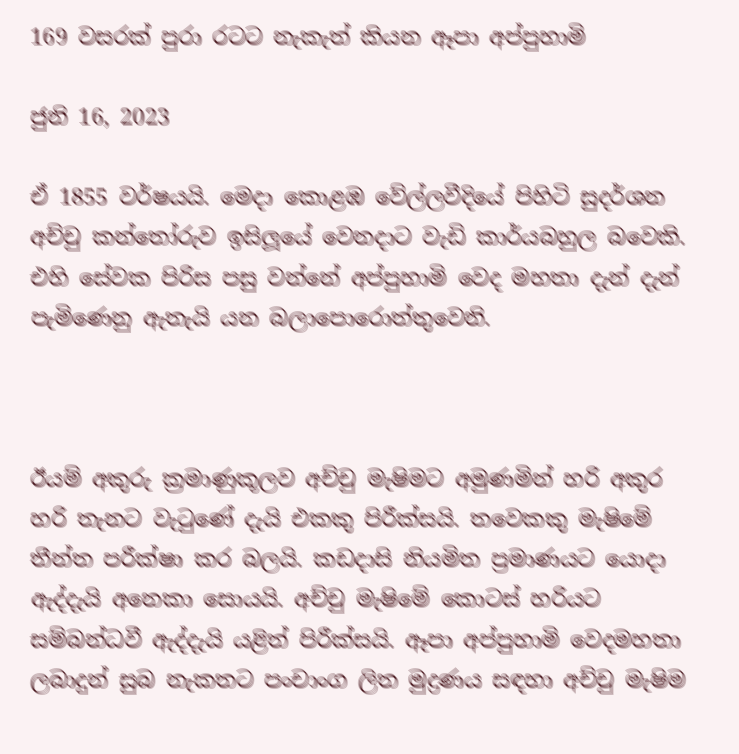169 වසරක් පුරා රටට නැකැත් කියන ඈපා අප්පුහාමි

ජුනි 16, 2023

ඒ 1855 වර්ෂයයි. මෙදා කොළඹ වේල්ලවීදියේ පිහිටි සුදර්ශන අච්චු කන්තෝරුව ඉසිලූයේ වෙනදාට වැඩි කාර්යබහුල බවෙකි. එහි සේවක පිරිස පසු වන්නේ අප්පුහාමි වෙද මහතා දැන් දැන් පැමිණෙනු ඇතැයි යන බලාපොරොත්තුවෙනි.



ඊයම් අකුරු ක්‍රමාණුකූලව අච්චු මැෂිමට අමුණමින් හරි අකුර හරි තැනට වැටුණේ දැයි එකකු පිරීක්සයි. තවෙකකු මැෂිමේ තීන්ත පරීක්ෂා කර බලයි. කඩදාසි නියමිත ප්‍රමාණයට යොදා ඇද්දැයි අනෙකා සොයයි. අච්චු මැෂිමේ කොටස් හරියට සම්බන්ධවී ඇද්දැයි යළිත් පිරීක්සයි. ඈපා අප්පුහාමි වෙදමහතා ලබාදුන් සුබ නැකතට පංචාංග ලිත මුද්‍රණය සඳහා අච්චු මැෂිම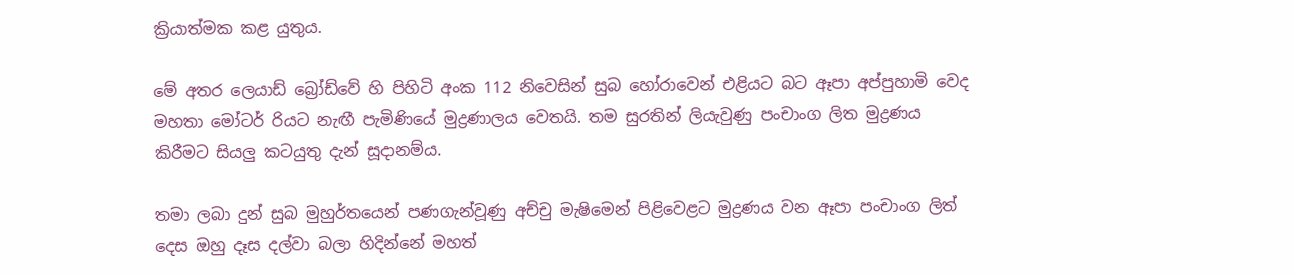ක්‍රියාත්මක කළ යුතුය.

මේ අතර ලෙයාඩ් බ්‍රෝඩ්වේ හි පිහිටි අංක 112 නිවෙසින් සුබ හෝරාවෙන් එළියට බට ඈපා අප්පුහාමි වෙද මහතා මෝටර් රියට නැඟී පැමිණියේ මුද්‍රණාලය වෙතයි. තම සුරතින් ලියැවුණු පංචාංග ලිත මුද්‍රණය කිරීමට සියලු කටයුතු දැන් සූදානම්ය.

තමා ලබා දුන් සුබ මුහුර්තයෙන් පණගැන්වූණු අච්චු මැෂිමෙන් පිළිවෙළට මුද්‍රණය වන ඈපා පංචාංග ලිත් දෙස ඔහු දෑස දල්වා බලා හිදින්නේ මහත්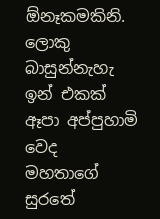ඕනෑකමකිනි. ලොකු බාසුන්නැහැ ඉන් එකක් ඈපා අප්පුහාමි වෙද මහතාගේ සුරතේ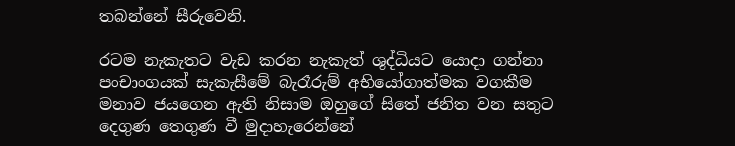තබන්නේ සීරුවෙනි.

රටම නැකැතට වැඩ කරන නැකැත් ශුද්ධියට යොදා ගන්නා පංචාංගයක් සැකැසීමේ බැරෑරුම් අභියෝගාත්මක වගකීම මනාව ජයගෙන ඇති නිසාම ඔහුගේ සිතේ ජනිත වන සතුට දෙගුණ තෙගුණ වී මුදාහැරෙන්නේ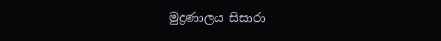මුද්‍රණාලය සිසාරා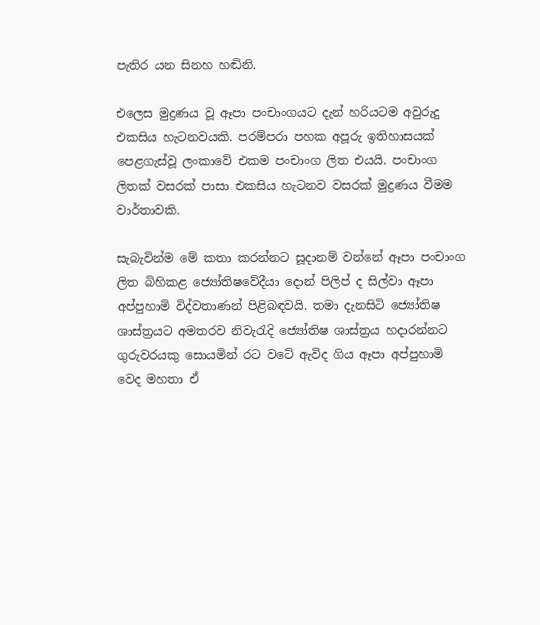පැතිර යන සිනහ හඬිනි.

එලෙස මුද්‍රණය වූ ඈපා පංචාංගයට දැන් හරියටම අවුරුදු එකසිය හැටනවයකි. පරම්පරා පහක අපූරු ඉතිහාසයක් පෙළගැස්වූ ලංකාවේ එකම පංචාංග ලිත එයයි. පංචාංග ලිතක් වසරක් පාසා එකසිය හැටනව වසරක් මුද්‍රණය වීමම වාර්තාවකි.

සැබැවින්ම මේ කතා කරන්නට සූදානම් වන්නේ ඈපා පංචාංග ලිත බිහිකළ ජ්‍යෝතිෂවේදීයා දොන් පිලිප් ද සිල්වා ඈපා අප්පුහාමි විද්වතාණන් පිළිබඳවයි. තමා දැනසිටි ජ්‍යෝතිෂ ශාස්ත්‍රයට අමතරව නිවැරැදි ජ්‍යෝතිෂ ශාස්ත්‍රය හදාරන්නට ගුරුවරයකු සොයමින් රට වටේ ඇවිද ගිය ඈපා අප්පුහාමි වෙද මහතා ඒ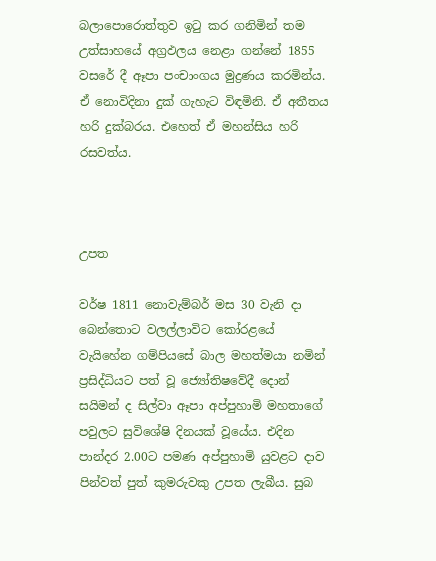බලාපොරොත්තුව ඉටු කර ගනිමින් තම උත්සාහයේ අග්‍රඵලය නෙළා ගන්නේ 1855 වසරේ දී ඈපා පංචාංගය මුද්‍රණය කරමින්ය. ඒ නොවිදිනා දුක් ගැහැට විඳමිනි. ඒ අතීතය හරි දුක්බරය. එහෙත් ඒ මහන්සිය හරි රසවත්ය.



උපත

වර්ෂ 1811 නොවැම්බර් මස 30 වැනි දා බෙන්තොට වලල්ලාවිට කෝරළයේ වැයිහේන ගම්පියසේ බාල මහත්මයා නමින් ප්‍රසිද්ධියට පත් වූ ජ්‍යෝතිෂවේදී දොන් සයිමන් ද සිල්වා ඈපා අප්පුහාමි මහතාගේ පවුලට සුවිශේෂි දිනයක් වූයේය. එදින පාන්දර 2.00ට පමණ අප්පුහාමි යුවළට දාව පින්වත් පුත් කුමරුවකු උපත ලැබීය. සුබ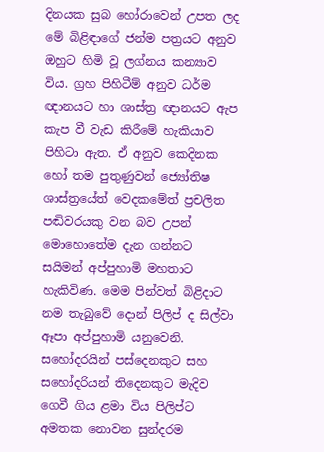දිනයක සුබ හෝරාවෙන් උපත ලද මේ බිළිඳාගේ ජන්ම පත්‍රයට අනුව ඔහුට හිමි වූ ලග්නය කන්‍යාව විය. ග්‍රහ පිහිටීම් අනුව ධර්ම ඥානයට හා ශාස්ත්‍ර ඥානයට ඇප කැප වී වැඩ කිරීමේ හැකියාව පිහිටා ඇත. ඒ අනුව කෙදිනක හෝ තම පුතුණුවන් ජ්‍යෝතිෂ ශාස්ත්‍රයේත් වෙදකමේත් ප්‍රචලිත පඬිවරයකු වන බව උපන් මොහොතේම දැන ගන්නට සයිමන් අප්පුහාමි මහතාට හැකිවිණ. මෙම පින්වත් බිළිදාට නම තැබුවේ දොන් පිලිප් ද සිල්වා ඈපා අප්පුහාමි යනුවෙනි. සහෝදරයින් පස්දෙනකුට සහ සහෝදරියන් තිදෙනකුට මැදිව ගෙවී ගිය ළමා විය පිලිප්ට අමතක නොවන සුන්දරම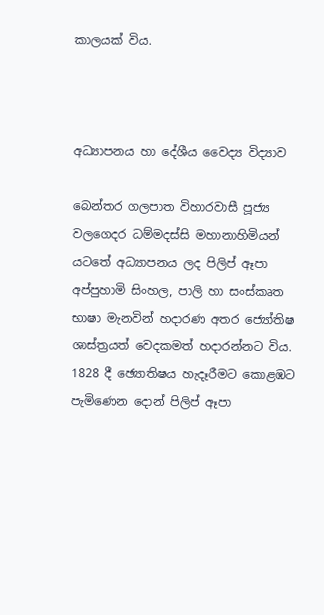කාලයක් විය.



අධ්‍යාපනය හා දේශීය වෛද්‍ය විද්‍යාව

බෙන්තර ගලපාත විහාරවාසී පූජ්‍ය වලගෙදර ධම්මදස්සි මහානාහිමියන් යටතේ අධ්‍යාපනය ලද පිලිප් ඈපා අප්පුහාමි සිංහල, පාලි හා සංස්කෘත භාෂා මැනවින් හදාරණ අතර ජ්‍යෝතිෂ ශාස්ත්‍රයත් වෙදකමත් හදාරන්නට විය. 1828 දී ඡ්‍යොතිෂය හැදෑරීමට කොළඹට පැමිණෙන දොන් පිලිප් ඈපා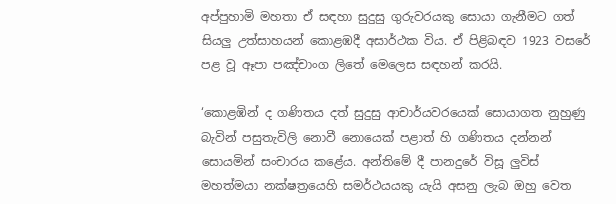අප්පුහාමි මහතා ඒ සඳහා සුදුසු ගුරුවරයකු සොයා ගැනීමට ගත් සියලු උත්සාහයන් කොළඹදී අසාර්ථක විය. ඒ පිළිබඳව 1923 වසරේ පළ වූ ඈපා පඤ්චාංග ලිතේ මෙලෙස සඳහන් කරයි.

‘කොළඹින් ද ගණිතය දත් සුදුසු ආචාර්යවරයෙක් සොයාගත නුහුණු බැවින් පසුතැවිලි නොවී නොයෙක් පළාත් හි ගණිතය දන්නන් සොයමින් සංචාරය කළේය. අන්තිමේ දී පානදුරේ විසූ ලුවිස් මහත්මයා නක්ෂත්‍රයෙහි සමර්ථයයකු යැයි අසනු ලැබ ඔහු වෙත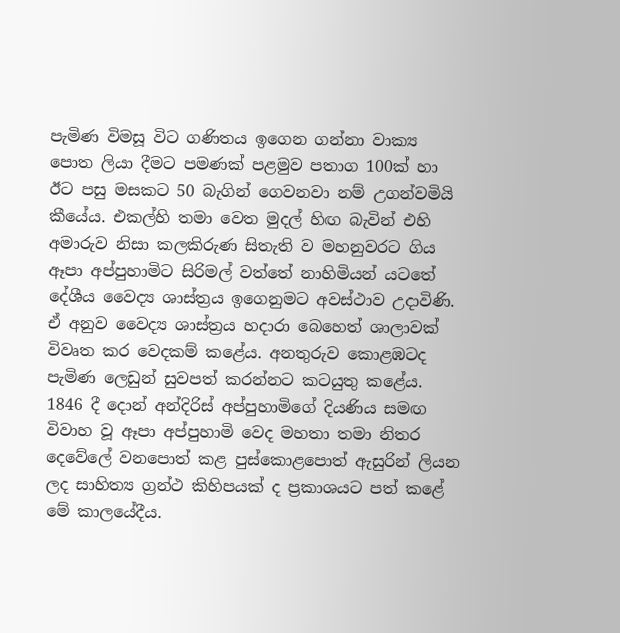පැමිණ විමසූ විට ගණිතය ඉගෙන ගන්නා වාක්‍ය පොත ලියා දීමට පමණක් පළමුව පතාග 100ක් හා ඊට පසු මසකට 50 බැගින් ගෙවනවා නම් උගන්වමියි කීයේය. එකල්හි තමා වෙත මුදල් හිඟ බැවින් එහි අමාරුව නිසා කලකිරුණ සිතැති ව මහනුවරට ගිය ඈපා අප්පුහාමිට සිරිමල් වත්තේ නාහිමියන් යටතේ දේශීය වෛද්‍ය ශාස්ත්‍රය ඉගෙනුමට අවස්ථාව උදාවිණි. ඒ අනුව වෛද්‍ය ශාස්ත්‍රය හදාරා බෙහෙත් ශාලාවක් විවෘත කර වෙදකම් කළේය. අනතුරුව කොළඹටද පැමිණ ලෙඩුන් සුවපත් කරන්නට කටයුතු කළේය. 1846 දී දොන් අන්දිරිස් අප්පුහාමිගේ දියණිය සමඟ විවාහ වූ ඈපා අප්පුහාමි වෙද මහතා තමා නිතර දෙවේලේ වනපොත් කළ පුස්කොළපොත් ඇසුරින් ලියන ලද සාහිත්‍ය ග්‍රන්ථ කිහිපයක් ද ප්‍රකාශයට පත් කළේ මේ කාලයේදීය.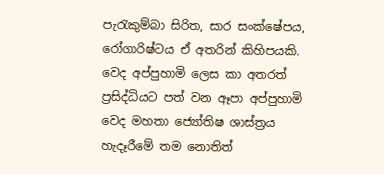පැරැකුම්බා සිරිත, සාර සංක්ෂේපය, රෝගාරිෂ්ටය ඒ අතරින් කිහිපයකි. වෙද අප්පුහාමි ලෙස කා අතරත් ප්‍රසිද්ධියට පත් වන ඈපා අප්පුහාමි වෙද මහතා ජ්‍යෝතිෂ ශාස්ත්‍රය හැදෑරීමේ තම නොතිත්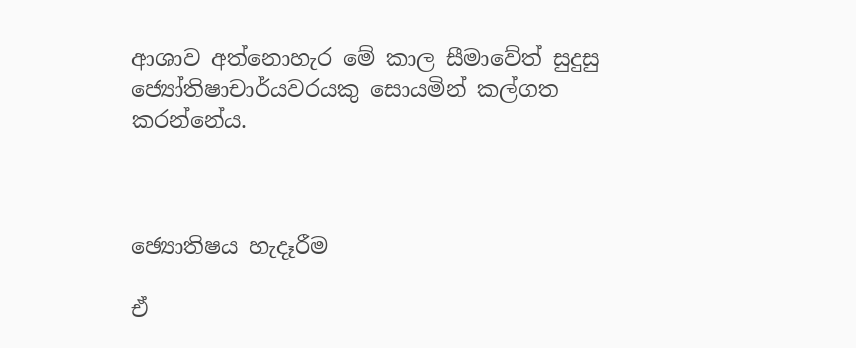ආශාව අත්නොහැර මේ කාල සීමාවේත් සුදුසු ජ්‍යෝතිෂාචාර්යවරයකු සොයමින් කල්ගත කරන්නේය.



ඡ්‍යොතිෂය හැදෑරීම

ඒ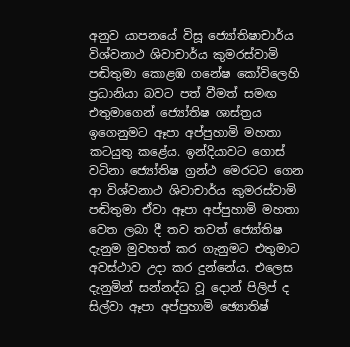අනුව යාපනයේ විසූ ජ්‍යෝතිෂාචාර්ය විශ්වනාථ ශිවාචාර්ය කුමරස්වාමි පඬිතුමා කොළඹ ගනේෂ කෝවිලෙහි ප්‍රධානියා බවට පත් වීමත් සමඟ එතුමාගෙන් ජ්‍යෝතිෂ ශාස්ත්‍රය ඉගෙනුමට ඈපා අප්පුහාමි මහතා කටයුතු කළේය. ඉන්දියාවට ගොස් වටිනා ජ්‍යෝතිෂ ග්‍රන්ථ මෙරටට ගෙන ආ විශ්වනාථ ශිවාචාර්ය කුමරස්වාමි පඬිතුමා ඒවා ඈපා අප්පුහාමි මහතා වෙත ලබා දී තව තවත් ජ්‍යෝතිෂ දැනුම මුවහත් කර ගැනුමට එතුමාට අවස්ථාව උදා කර දුන්නේය. එලෙස දැනුමින් සන්නද්ධ වූ දොන් පිලිප් ද සිල්වා ඈපා අප්පුහාමි ඡ්‍යොතිෂ්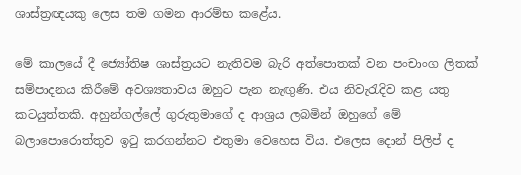ශාස්ත්‍රඥයකු ලෙස තම ගමන ආරම්භ කළේය.

මේ කාලයේ දී ජ්‍යෝතිෂ ශාස්ත්‍රයට නැතිවම බැරි අත්පොතක් වන පංචාංග ලිතක් සම්පාදනය කිරීමේ අවශ්‍යතාවය ඔහුට පැන නැඟුණි. එය නිවැරැදිව කළ යතු කටයුත්තකි. අහුන්ගල්ලේ ගුරුතුමාගේ ද ආශ්‍රය ලබමින් ඔහුගේ මේ බලාපොරොත්තුව ඉටු කරගන්නට එතුමා වෙහෙස විය. එලෙස දොන් පිලිප් ද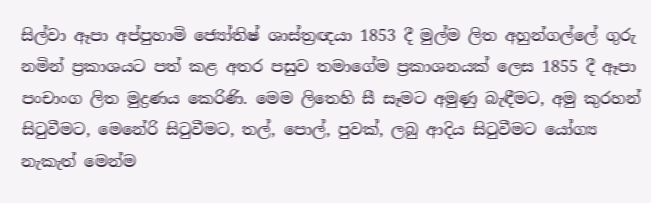සිල්වා ඈපා අප්පුහාමි ජ්‍යෝතිෂ් ශාස්ත්‍රඥයා 1853 දී මුල්ම ලිත අහුන්ගල්ලේ ගුරු නමින් ප්‍රකාශයට පත් කළ අතර පසුව තමාගේම ප්‍රකාශනයක් ලෙස 1855 දී ඈපා පංචාංග ලිත මුද්‍රණය කෙරිණි. මෙම ලිතෙහි සී සෑමට අමුණු බැඳීමට, අමු කුරහන් සිටුවීමට, මෙනේරි සිටුවීමට, තල්, පොල්, පුවක්, ලබු ආදිය සිටුවීමට යෝග්‍ය නැකැත් මෙන්ම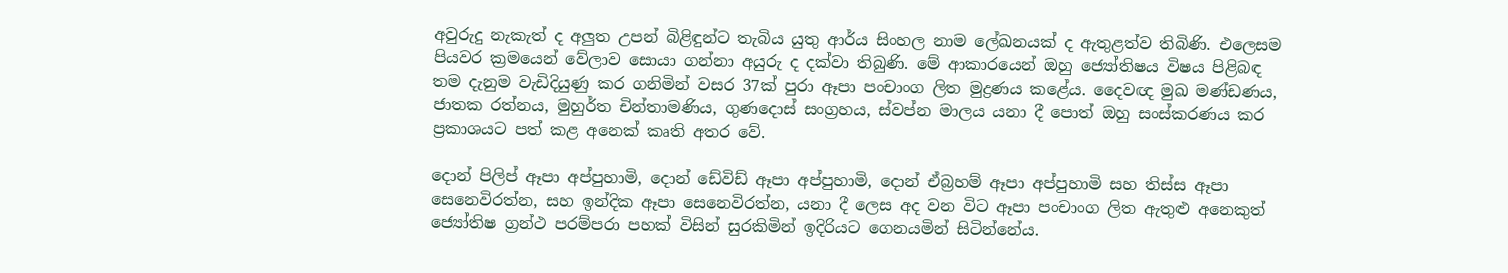අවුරුදු නැකැත් ද අලුත උපන් බිළිඳුන්ට තැබිය යුතු ආර්ය සිංහල නාම ලේඛනයක් ද ඇතුළත්ව තිබිණි. එලෙසම පියවර ක්‍රමයෙන් වේලාව සොයා ගන්නා අයුරු ද දක්වා තිබුණි. මේ ආකාරයෙන් ඔහු ජ්‍යෝතිෂය විෂය පිළිබඳ තම දැනුම වැඩිදියුණු කර ගනිමින් වසර 37ක් පුරා ඈපා පංචාංග ලිත මුද්‍රණය කළේය. දෛවඥ මුඛ මණ්ඩණය, ජාතක රත්නය, මුහුර්ත චින්තාමණිය, ගුණදොස් සංග්‍රහය, ස්වප්න මාලය යනා දී පොත් ඔහු සංස්කරණය කර ප්‍රකාශයට පත් කළ අනෙක් කෘති අතර වේ.

දොන් පිලිප් ඈපා අප්පුහාමි, දොන් ඩේවිඩ් ඈපා අප්පුහාමි, දොන් ඒබ්‍රහම් ඈපා අප්පුහාමි සහ තිස්ස ඈපා සෙනෙවිරත්න, සහ ඉන්දික ඈපා සෙනෙවිරත්න, යනා දී ලෙස අද වන විට ඈපා පංචාංග ලිත ඇතුළු අනෙකුත් ජ්‍යෝතිෂ ග්‍රන්ථ පරම්පරා පහක් විසින් සුරකිමින් ඉදිරියට ගෙනයමින් සිටින්නේය.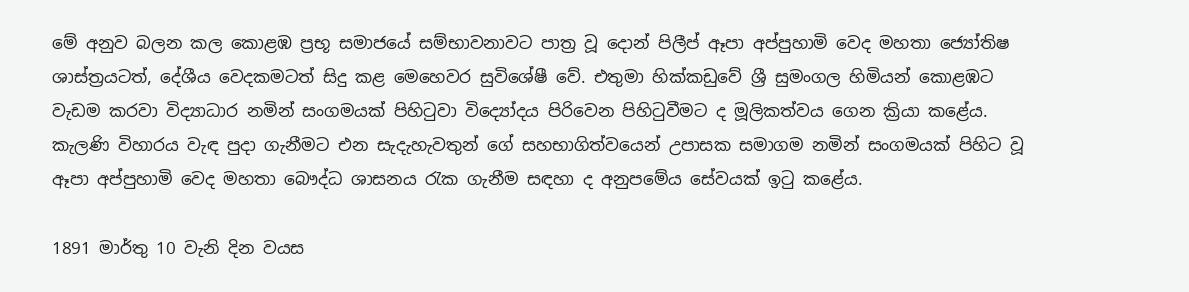මේ අනුව බලන කල කොළඹ ප්‍රභූ සමාජයේ සම්භාවනාවට පාත්‍ර වූ දොන් පිලීප් ඈපා අප්පුහාමි වෙද මහතා ජ්‍යෝතිෂ ශාස්ත්‍රයටත්, දේශීය වෙදකමටත් සිදු කළ මෙහෙවර සුවිශේෂී වේ. එතුමා හික්කඩුවේ ශ්‍රී සුමංගල හිමියන් කොළඹට වැඩම කරවා විද්‍යාධාර නමින් සංගමයක් පිහිටුවා විද්‍යෝදය පිරිවෙන පිහිටුවීමට ද මූලිකත්වය ගෙන ක්‍රියා කළේය. කැලණි විහාරය වැඳ පුදා ගැනීමට එන සැදැහැවතුන් ගේ සහභාගිත්වයෙන් උපාසක සමාගම නමින් සංගමයක් පිහිට වූ ඈපා අප්පුහාමි වෙද මහතා බෞද්ධ ශාසනය රැක ගැනීම සඳහා ද අනුපමේය සේවයක් ඉටු කළේය.

1891 මාර්තු 10 වැනි දින වයස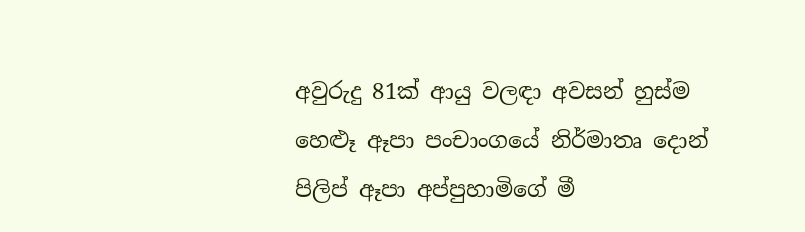අවුරුදු 81ක් ආයු වලඳා අවසන් හුස්ම හෙළූ ඈපා පංචාංගයේ නිර්මාතෘ දොන් පිලිප් ඈපා අප්පුහාමිගේ මී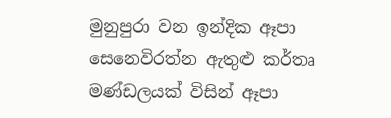මුනුපුරා වන ඉන්දික ඈපා සෙනෙවිරත්න ඇතුළු කර්තෘ මණ්ඩලයක් විසින් ඈපා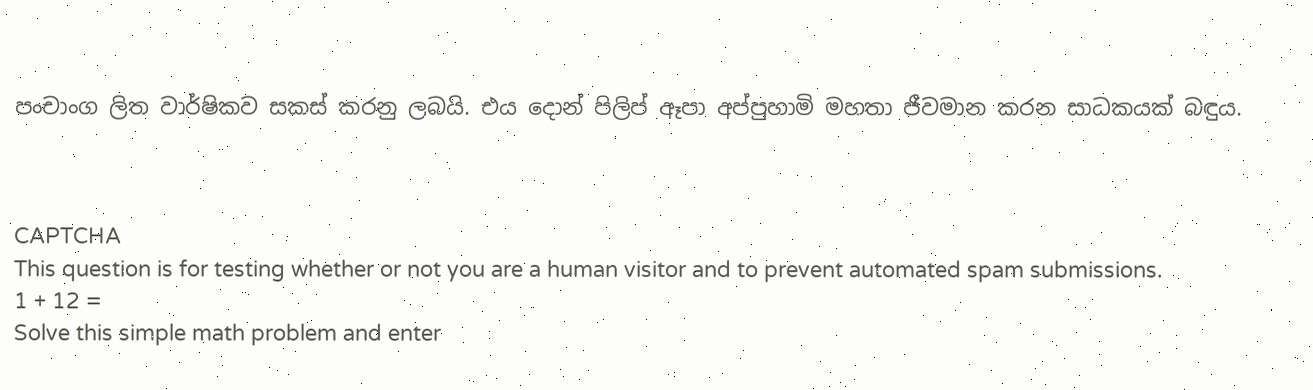පංචාංග ලිත වාර්ෂිකව සකස් කරනු ලබයි. එය දොන් පිලිප් ඈපා අප්පුහාමි මහතා ජීවමාන කරන සාධකයක් බඳුය.



CAPTCHA
This question is for testing whether or not you are a human visitor and to prevent automated spam submissions.
1 + 12 =
Solve this simple math problem and enter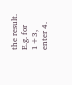the result. E.g. for 1+3, enter 4.